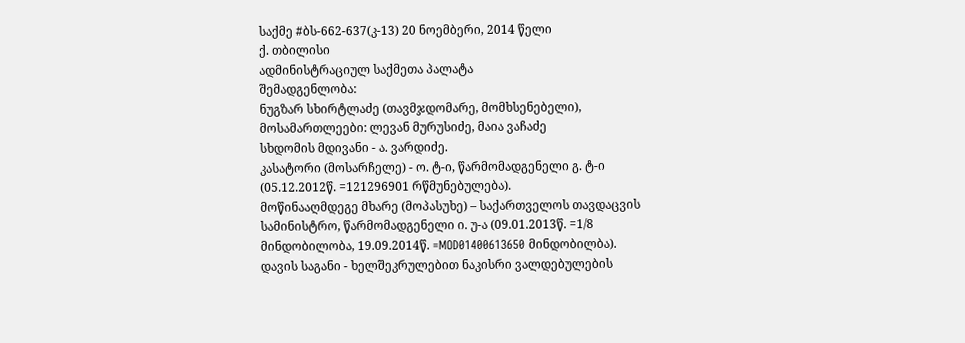საქმე #ბს-662-637(კ-13) 20 ნოემბერი, 2014 წელი
ქ. თბილისი
ადმინისტრაციულ საქმეთა პალატა
შემადგენლობა:
ნუგზარ სხირტლაძე (თავმჯდომარე, მომხსენებელი),
მოსამართლეები: ლევან მურუსიძე, მაია ვაჩაძე
სხდომის მდივანი - ა. ვარდიძე.
კასატორი (მოსარჩელე) - ო. ტ-ი, წარმომადგენელი გ. ტ-ი (05.12.2012წ. =121296901 რწმუნებულება).
მოწინააღმდეგე მხარე (მოპასუხე) – საქართველოს თავდაცვის სამინისტრო, წარმომადგენელი ი. უ-ა (09.01.2013წ. =1/8 მინდობილობა, 19.09.2014წ. =MOD01400613650 მინდობილბა).
დავის საგანი - ხელშეკრულებით ნაკისრი ვალდებულების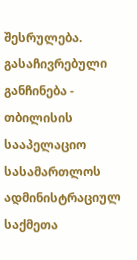შესრულება.
გასაჩივრებული განჩინება - თბილისის სააპელაციო სასამართლოს ადმინისტრაციულ საქმეთა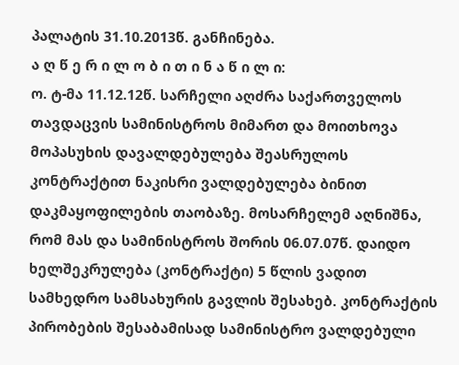პალატის 31.10.2013წ. განჩინება.
ა ღ წ ე რ ი ლ ო ბ ი თ ი ნ ა წ ი ლ ი:
ო. ტ-მა 11.12.12წ. სარჩელი აღძრა საქართველოს თავდაცვის სამინისტროს მიმართ და მოითხოვა მოპასუხის დავალდებულება შეასრულოს კონტრაქტით ნაკისრი ვალდებულება ბინით დაკმაყოფილების თაობაზე. მოსარჩელემ აღნიშნა, რომ მას და სამინისტროს შორის 06.07.07წ. დაიდო ხელშეკრულება (კონტრაქტი) 5 წლის ვადით სამხედრო სამსახურის გავლის შესახებ. კონტრაქტის პირობების შესაბამისად სამინისტრო ვალდებული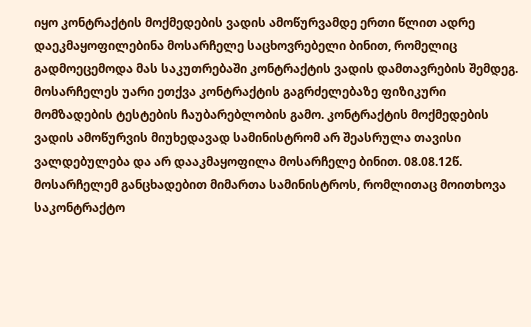იყო კონტრაქტის მოქმედების ვადის ამოწურვამდე ერთი წლით ადრე დაეკმაყოფილებინა მოსარჩელე საცხოვრებელი ბინით, რომელიც გადმოეცემოდა მას საკუთრებაში კონტრაქტის ვადის დამთავრების შემდეგ. მოსარჩელეს უარი ეთქვა კონტრაქტის გაგრძელებაზე ფიზიკური მომზადების ტესტების ჩაუბარებლობის გამო. კონტრაქტის მოქმედების ვადის ამოწურვის მიუხედავად სამინისტრომ არ შეასრულა თავისი ვალდებულება და არ დააკმაყოფილა მოსარჩელე ბინით. 08.08.12წ. მოსარჩელემ განცხადებით მიმართა სამინისტროს, რომლითაც მოითხოვა საკონტრაქტო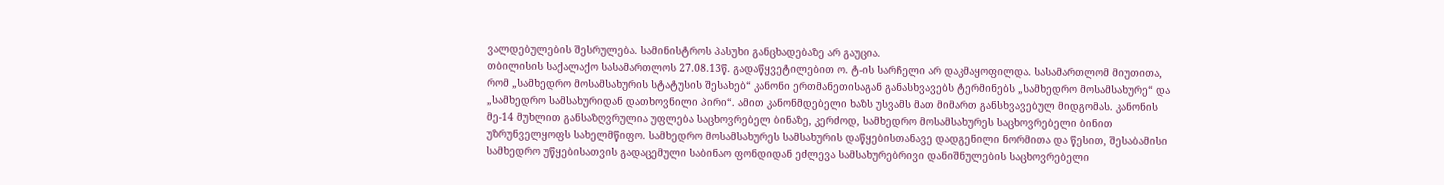ვალდებულების შესრულება. სამინისტროს პასუხი განცხადებაზე არ გაუცია.
თბილისის საქალაქო სასამართლოს 27.08.13წ. გადაწყვეტილებით ო. ტ-ის სარჩელი არ დაკმაყოფილდა. სასამართლომ მიუთითა, რომ „სამხედრო მოსამსახურის სტატუსის შესახებ“ კანონი ერთმანეთისაგან განასხვავებს ტერმინებს „სამხედრო მოსამსახურე“ და „სამხედრო სამსახურიდან დათხოვნილი პირი“. ამით კანონმდებელი ხაზს უსვამს მათ მიმართ განსხვავებულ მიდგომას. კანონის მე-14 მუხლით განსაზღვრულია უფლება საცხოვრებელ ბინაზე, კერძოდ, სამხედრო მოსამსახურეს საცხოვრებელი ბინით უზრუნველყოფს სახელმწიფო. სამხედრო მოსამსახურეს სამსახურის დაწყებისთანავე დადგენილი ნორმითა და წესით, შესაბამისი სამხედრო უწყებისათვის გადაცემული საბინაო ფონდიდან ეძლევა სამსახურებრივი დანიშნულების საცხოვრებელი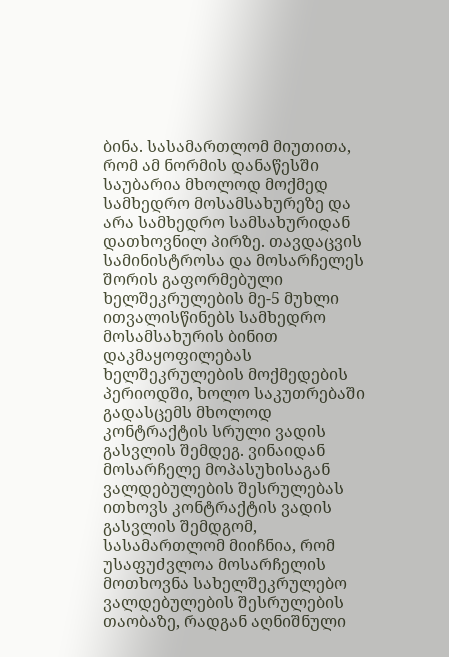ბინა. სასამართლომ მიუთითა, რომ ამ ნორმის დანაწესში საუბარია მხოლოდ მოქმედ სამხედრო მოსამსახურეზე და არა სამხედრო სამსახურიდან დათხოვნილ პირზე. თავდაცვის სამინისტროსა და მოსარჩელეს შორის გაფორმებული ხელშეკრულების მე-5 მუხლი ითვალისწინებს სამხედრო მოსამსახურის ბინით დაკმაყოფილებას ხელშეკრულების მოქმედების პერიოდში, ხოლო საკუთრებაში გადასცემს მხოლოდ კონტრაქტის სრული ვადის გასვლის შემდეგ. ვინაიდან მოსარჩელე მოპასუხისაგან ვალდებულების შესრულებას ითხოვს კონტრაქტის ვადის გასვლის შემდგომ, სასამართლომ მიიჩნია, რომ უსაფუძვლოა მოსარჩელის მოთხოვნა სახელშეკრულებო ვალდებულების შესრულების თაობაზე, რადგან აღნიშნული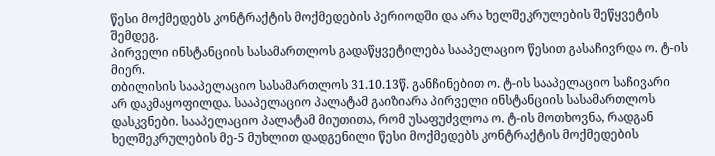წესი მოქმედებს კონტრაქტის მოქმედების პერიოდში და არა ხელშეკრულების შეწყვეტის შემდეგ.
პირველი ინსტანციის სასამართლოს გადაწყვეტილება სააპელაციო წესით გასაჩივრდა ო. ტ-ის მიერ.
თბილისის სააპელაციო სასამართლოს 31.10.13წ. განჩინებით ო. ტ-ის სააპელაციო საჩივარი არ დაკმაყოფილდა. სააპელაციო პალატამ გაიზიარა პირველი ინსტანციის სასამართლოს დასკვნები. სააპელაციო პალატამ მიუთითა, რომ უსაფუძვლოა ო. ტ-ის მოთხოვნა, რადგან ხელშეკრულების მე-5 მუხლით დადგენილი წესი მოქმედებს კონტრაქტის მოქმედების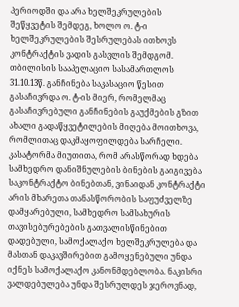პერიოდში და არა ხელშეკრულების შეწყვეტის შემდეგ, ხოლო ო. ტ-ი ხელშეკრულების შესრულებას ითხოვს კონტრაქტის ვადის გასვლის შემდგომ.
თბილისის სააპელაციო სასამართლოს 31.10.13წ. განჩინება საკასაციო წესით გასაჩივრდა ო. ტ-ის მიერ, რომელმაც გასაჩივრებული განჩინების გაუქმების გზით ახალი გადაწყვეტილების მიღება მოითხოვა, რომლითაც დაკმაყოფილდება სარჩელი. კასატორმა მიუთითა, რომ არასწორად ხდება სამხედრო დანიშნულების ბინების გაიგივება საკონტრაქტო ბინებთან, ვინაიდან კონტრაქტი არის მხარეთა თანასწორობის საფუძველზე დამყარებული, სამხედრო სამსახურის თავისებურებების გათვალისწინებით დადებული, სამოქალაქო ხელშეკრულება და მასთან დაკავშირებით გამოყენებული უნდა იქნეს სამოქალაქო კანონმდებლობა. ნაკისრი ვალდებულება უნდა შესრულდეს ჯეროვნად,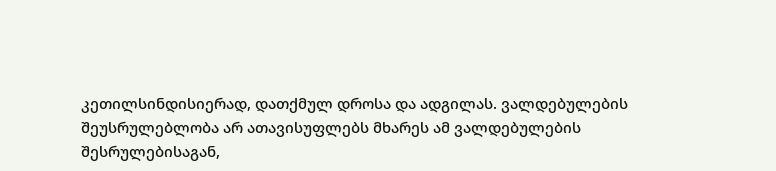კეთილსინდისიერად, დათქმულ დროსა და ადგილას. ვალდებულების შეუსრულებლობა არ ათავისუფლებს მხარეს ამ ვალდებულების შესრულებისაგან,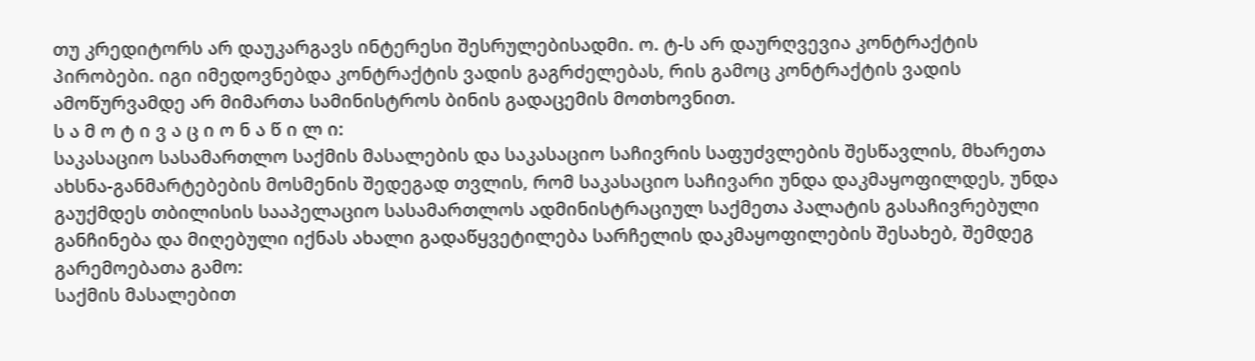თუ კრედიტორს არ დაუკარგავს ინტერესი შესრულებისადმი. ო. ტ-ს არ დაურღვევია კონტრაქტის პირობები. იგი იმედოვნებდა კონტრაქტის ვადის გაგრძელებას, რის გამოც კონტრაქტის ვადის ამოწურვამდე არ მიმართა სამინისტროს ბინის გადაცემის მოთხოვნით.
ს ა მ ო ტ ი ვ ა ც ი ო ნ ა წ ი ლ ი:
საკასაციო სასამართლო საქმის მასალების და საკასაციო საჩივრის საფუძვლების შესწავლის, მხარეთა ახსნა-განმარტებების მოსმენის შედეგად თვლის, რომ საკასაციო საჩივარი უნდა დაკმაყოფილდეს, უნდა გაუქმდეს თბილისის სააპელაციო სასამართლოს ადმინისტრაციულ საქმეთა პალატის გასაჩივრებული განჩინება და მიღებული იქნას ახალი გადაწყვეტილება სარჩელის დაკმაყოფილების შესახებ, შემდეგ გარემოებათა გამო:
საქმის მასალებით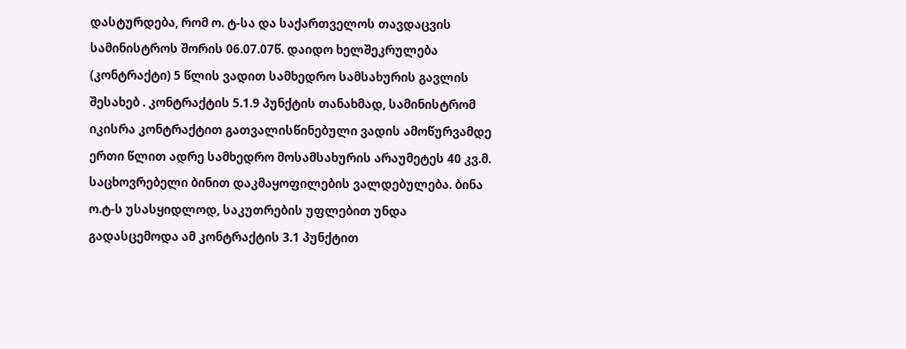დასტურდება, რომ ო. ტ-სა და საქართველოს თავდაცვის სამინისტროს შორის 06.07.07წ. დაიდო ხელშეკრულება (კონტრაქტი) 5 წლის ვადით სამხედრო სამსახურის გავლის შესახებ . კონტრაქტის 5.1.9 პუნქტის თანახმად, სამინისტრომ იკისრა კონტრაქტით გათვალისწინებული ვადის ამოწურვამდე ერთი წლით ადრე სამხედრო მოსამსახურის არაუმეტეს 40 კვ.მ. საცხოვრებელი ბინით დაკმაყოფილების ვალდებულება. ბინა ო.ტ-ს უსასყიდლოდ, საკუთრების უფლებით უნდა გადასცემოდა ამ კონტრაქტის 3.1 პუნქტით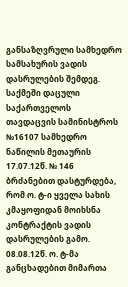განსაზღვრული სამხედრო სამსახურის ვადის დასრულების შემდეგ. საქმეში დაცული საქართველოს თავდაცვის სამინისტროს №16107 სამხედრო ნაწილის მეთაურის 17.07.12წ. № 146 ბრძანებით დასტურდება, რომ ო. ტ-ი ყველა სახის კმაყოფიდან მოიხსნა კონტრაქტის ვადის დასრულების გამო. 08.08.12წ. ო. ტ-მა განცხადებით მიმართა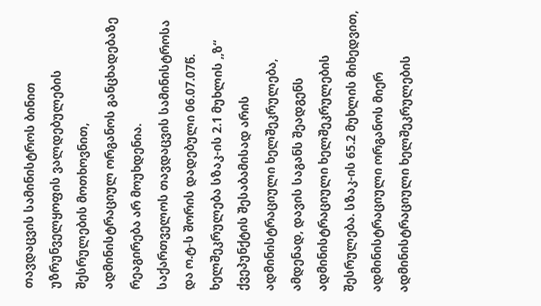თავდაცვის სამინისტროს ბინით უზრუნველყოფის ვალდებულების შესრულების მოთხოვნით, ადმინისტრაციულ ორგანოს განცხადებაზე რეაგირება არ მოუხდენია.
საქართველოს თავდაცვის სამინისტროსა და ო.ტ-ს შორის დადებული 06.07.07წ. ხელშეკრულება სზაკ-ის 2.1 მუხლის ,,ზ“ ქვეპუნქტის შესაბამისად არის ადმინისტრაციული ხელშეკრულება, ამდენად, დავის საგანს შეადგენს ადმინისტრაციული ხელშეკრულების შესრულება. სზაკ-ის 65.2 მუხლის მიხედვით, ადმინისტრაციული ორგანოს მიერ ადმინისტრაციული ხელშეკრულების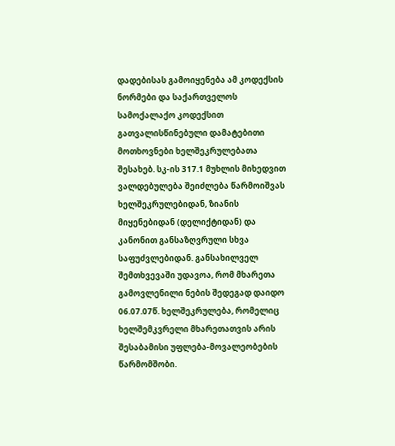დადებისას გამოიყენება ამ კოდექსის ნორმები და საქართველოს სამოქალაქო კოდექსით გათვალისწინებული დამატებითი მოთხოვნები ხელშეკრულებათა შესახებ. სკ-ის 317.1 მუხლის მიხედვით ვალდებულება შეიძლება წარმოიშვას ხელშეკრულებიდან, ზიანის მიყენებიდან (დელიქტიდან) და კანონით განსაზღვრული სხვა საფუძვლებიდან. განსახილველ შემთხვევაში უდავოა, რომ მხარეთა გამოვლენილი ნების შედეგად დაიდო 06.07.07წ. ხელშეკრულება, რომელიც ხელშემკვრელი მხარეთათვის არის შესაბამისი უფლება-მოვალეობების წარმომშობი.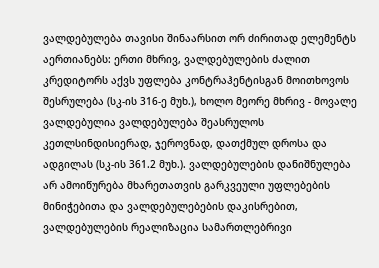ვალდებულება თავისი შინაარსით ორ ძირითად ელემენტს აერთიანებს: ერთი მხრივ, ვალდებულების ძალით კრედიტორს აქვს უფლება კონტრაჰენტისგან მოითხოვოს შესრულება (სკ-ის 316-ე მუხ.), ხოლო მეორე მხრივ - მოვალე ვალდებულია ვალდებულება შეასრულოს კეთლსინდისიერად, ჯეროვნად, დათქმულ დროსა და ადგილას (სკ-ის 361.2 მუხ.). ვალდებულების დანიშნულება არ ამოიწურება მხარეთათვის გარკვეული უფლებების მინიჭებითა და ვალდებულებების დაკისრებით, ვალდებულების რეალიზაცია სამართლებრივი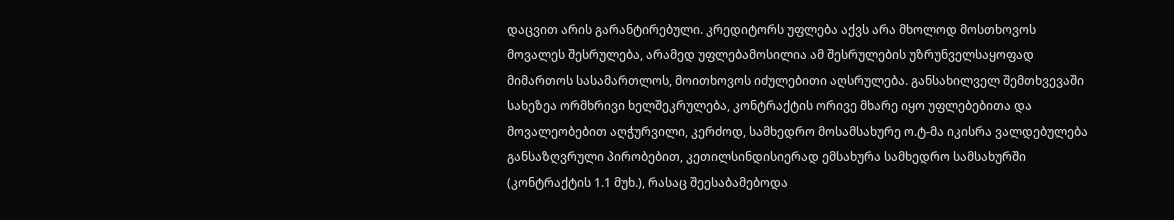დაცვით არის გარანტირებული. კრედიტორს უფლება აქვს არა მხოლოდ მოსთხოვოს მოვალეს შესრულება, არამედ უფლებამოსილია ამ შესრულების უზრუნველსაყოფად მიმართოს სასამართლოს, მოითხოვოს იძულებითი აღსრულება. განსახილველ შემთხვევაში სახეზეა ორმხრივი ხელშეკრულება, კონტრაქტის ორივე მხარე იყო უფლებებითა და მოვალეობებით აღჭურვილი, კერძოდ, სამხედრო მოსამსახურე ო.ტ-მა იკისრა ვალდებულება განსაზღვრული პირობებით, კეთილსინდისიერად ემსახურა სამხედრო სამსახურში (კონტრაქტის 1.1 მუხ.), რასაც შეესაბამებოდა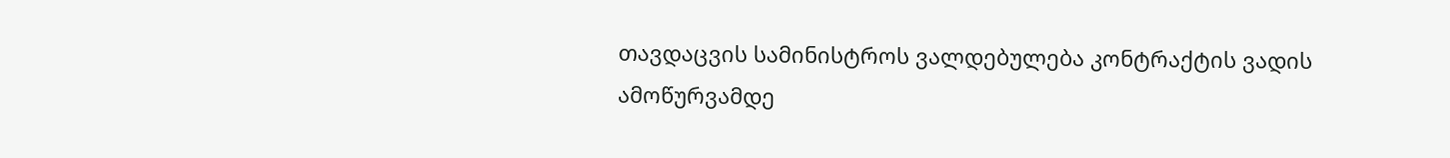თავდაცვის სამინისტროს ვალდებულება კონტრაქტის ვადის ამოწურვამდე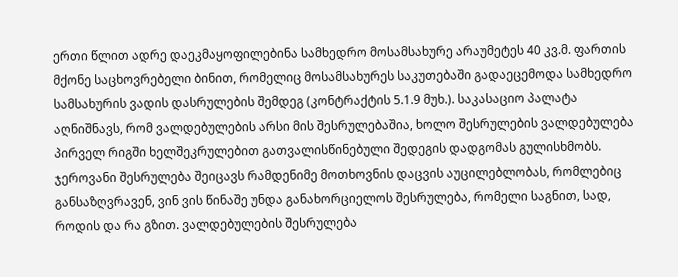ერთი წლით ადრე დაეკმაყოფილებინა სამხედრო მოსამსახურე არაუმეტეს 40 კვ.მ. ფართის მქონე საცხოვრებელი ბინით, რომელიც მოსამსახურეს საკუთებაში გადაეცემოდა სამხედრო სამსახურის ვადის დასრულების შემდეგ (კონტრაქტის 5.1.9 მუხ.). საკასაციო პალატა აღნიშნავს, რომ ვალდებულების არსი მის შესრულებაშია, ხოლო შესრულების ვალდებულება პირველ რიგში ხელშეკრულებით გათვალისწინებული შედეგის დადგომას გულისხმობს. ჯეროვანი შესრულება შეიცავს რამდენიმე მოთხოვნის დაცვის აუცილებლობას, რომლებიც განსაზღვრავენ, ვინ ვის წინაშე უნდა განახორციელოს შესრულება, რომელი საგნით, სად, როდის და რა გზით. ვალდებულების შესრულება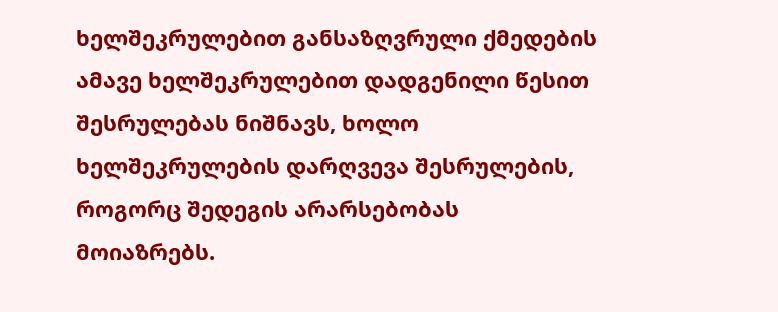ხელშეკრულებით განსაზღვრული ქმედების ამავე ხელშეკრულებით დადგენილი წესით შესრულებას ნიშნავს, ხოლო ხელშეკრულების დარღვევა შესრულების, როგორც შედეგის არარსებობას მოიაზრებს.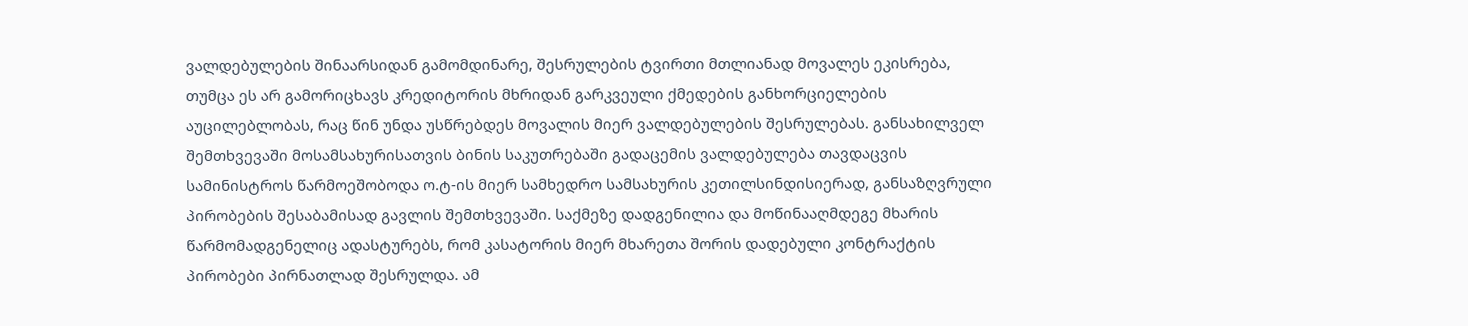ვალდებულების შინაარსიდან გამომდინარე, შესრულების ტვირთი მთლიანად მოვალეს ეკისრება, თუმცა ეს არ გამორიცხავს კრედიტორის მხრიდან გარკვეული ქმედების განხორციელების აუცილებლობას, რაც წინ უნდა უსწრებდეს მოვალის მიერ ვალდებულების შესრულებას. განსახილველ შემთხვევაში მოსამსახურისათვის ბინის საკუთრებაში გადაცემის ვალდებულება თავდაცვის სამინისტროს წარმოეშობოდა ო.ტ-ის მიერ სამხედრო სამსახურის კეთილსინდისიერად, განსაზღვრული პირობების შესაბამისად გავლის შემთხვევაში. საქმეზე დადგენილია და მოწინააღმდეგე მხარის წარმომადგენელიც ადასტურებს, რომ კასატორის მიერ მხარეთა შორის დადებული კონტრაქტის პირობები პირნათლად შესრულდა. ამ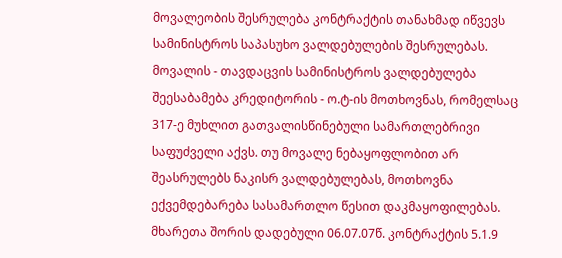მოვალეობის შესრულება კონტრაქტის თანახმად იწვევს სამინისტროს საპასუხო ვალდებულების შესრულებას. მოვალის - თავდაცვის სამინისტროს ვალდებულება შეესაბამება კრედიტორის - ო.ტ-ის მოთხოვნას, რომელსაც 317-ე მუხლით გათვალისწინებული სამართლებრივი საფუძველი აქვს. თუ მოვალე ნებაყოფლობით არ შეასრულებს ნაკისრ ვალდებულებას, მოთხოვნა ექვემდებარება სასამართლო წესით დაკმაყოფილებას.
მხარეთა შორის დადებული 06.07.07წ. კონტრაქტის 5.1.9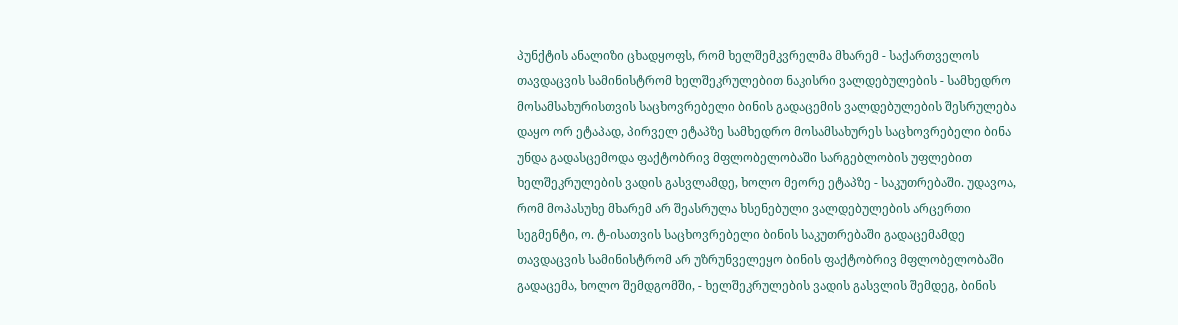პუნქტის ანალიზი ცხადყოფს, რომ ხელშემკვრელმა მხარემ - საქართველოს თავდაცვის სამინისტრომ ხელშეკრულებით ნაკისრი ვალდებულების - სამხედრო მოსამსახურისთვის საცხოვრებელი ბინის გადაცემის ვალდებულების შესრულება დაყო ორ ეტაპად, პირველ ეტაპზე სამხედრო მოსამსახურეს საცხოვრებელი ბინა უნდა გადასცემოდა ფაქტობრივ მფლობელობაში სარგებლობის უფლებით ხელშეკრულების ვადის გასვლამდე, ხოლო მეორე ეტაპზე - საკუთრებაში. უდავოა, რომ მოპასუხე მხარემ არ შეასრულა ხსენებული ვალდებულების არცერთი სეგმენტი, ო. ტ-ისათვის საცხოვრებელი ბინის საკუთრებაში გადაცემამდე თავდაცვის სამინისტრომ არ უზრუნველეყო ბინის ფაქტობრივ მფლობელობაში გადაცემა, ხოლო შემდგომში, - ხელშეკრულების ვადის გასვლის შემდეგ, ბინის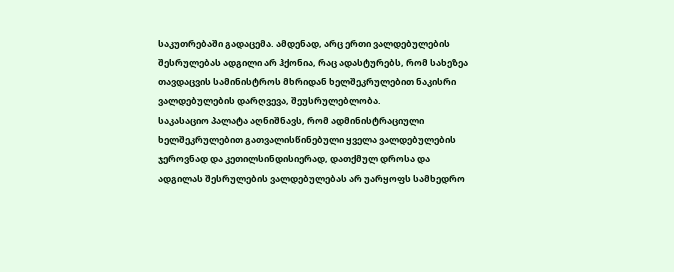საკუთრებაში გადაცემა. ამდენად, არც ერთი ვალდებულების შესრულებას ადგილი არ ჰქონია, რაც ადასტურებს, რომ სახეზეა თავდაცვის სამინისტროს მხრიდან ხელშეკრულებით ნაკისრი ვალდებულების დარღვევა, შეუსრულებლობა.
საკასაციო პალატა აღნიშნავს, რომ ადმინისტრაციული ხელშეკრულებით გათვალისწინებული ყველა ვალდებულების ჯეროვნად და კეთილსინდისიერად, დათქმულ დროსა და ადგილას შესრულების ვალდებულებას არ უარყოფს სამხედრო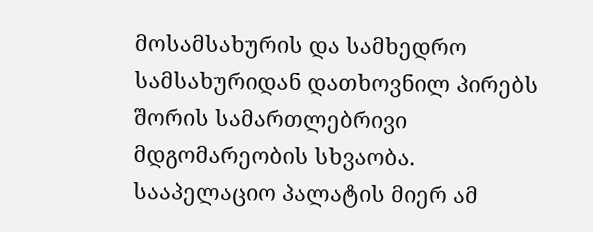მოსამსახურის და სამხედრო სამსახურიდან დათხოვნილ პირებს შორის სამართლებრივი მდგომარეობის სხვაობა. სააპელაციო პალატის მიერ ამ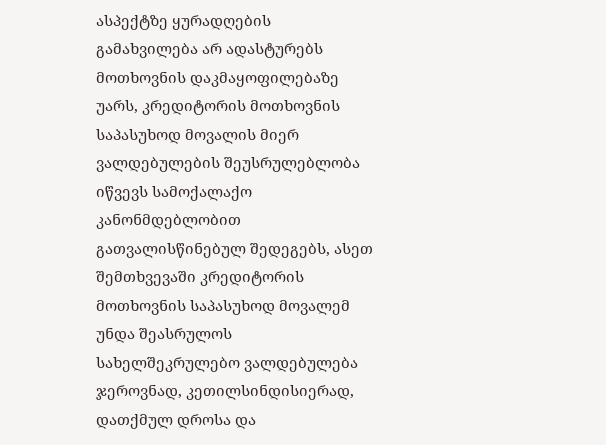ასპექტზე ყურადღების გამახვილება არ ადასტურებს მოთხოვნის დაკმაყოფილებაზე უარს, კრედიტორის მოთხოვნის საპასუხოდ მოვალის მიერ ვალდებულების შეუსრულებლობა იწვევს სამოქალაქო კანონმდებლობით გათვალისწინებულ შედეგებს, ასეთ შემთხვევაში კრედიტორის მოთხოვნის საპასუხოდ მოვალემ უნდა შეასრულოს სახელშეკრულებო ვალდებულება ჯეროვნად, კეთილსინდისიერად, დათქმულ დროსა და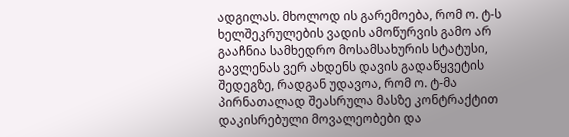ადგილას. მხოლოდ ის გარემოება, რომ ო. ტ-ს ხელშეკრულების ვადის ამოწურვის გამო არ გააჩნია სამხედრო მოსამსახურის სტატუსი, გავლენას ვერ ახდენს დავის გადაწყვეტის შედეგზე, რადგან უდავოა, რომ ო. ტ-მა პირნათალად შეასრულა მასზე კონტრაქტით დაკისრებული მოვალეობები და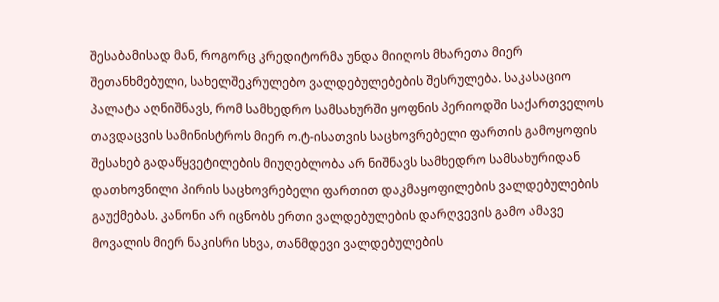შესაბამისად მან, როგორც კრედიტორმა უნდა მიიღოს მხარეთა მიერ შეთანხმებული, სახელშეკრულებო ვალდებულებების შესრულება. საკასაციო პალატა აღნიშნავს, რომ სამხედრო სამსახურში ყოფნის პერიოდში საქართველოს თავდაცვის სამინისტროს მიერ ო.ტ-ისათვის საცხოვრებელი ფართის გამოყოფის შესახებ გადაწყვეტილების მიუღებლობა არ ნიშნავს სამხედრო სამსახურიდან დათხოვნილი პირის საცხოვრებელი ფართით დაკმაყოფილების ვალდებულების გაუქმებას. კანონი არ იცნობს ერთი ვალდებულების დარღვევის გამო ამავე მოვალის მიერ ნაკისრი სხვა, თანმდევი ვალდებულების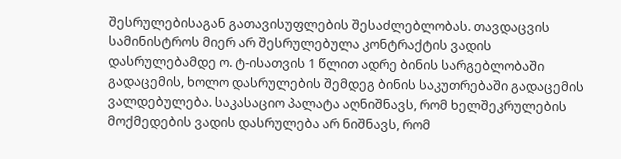შესრულებისაგან გათავისუფლების შესაძლებლობას. თავდაცვის სამინისტროს მიერ არ შესრულებულა კონტრაქტის ვადის დასრულებამდე ო. ტ-ისათვის 1 წლით ადრე ბინის სარგებლობაში გადაცემის, ხოლო დასრულების შემდეგ ბინის საკუთრებაში გადაცემის ვალდებულება. საკასაციო პალატა აღნიშნავს, რომ ხელშეკრულების მოქმედების ვადის დასრულება არ ნიშნავს, რომ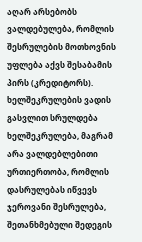აღარ არსებობს ვალდებულება, რომლის შესრულების მოთხოვნის უფლება აქვს შესაბამის პირს (კრედიტორს). ხელშეკრულების ვადის გასვლით სრულდება ხელშეკრულება, მაგრამ არა ვალდებლებითი ურთიერთობა, რომლის დასრულებას იწვევს ჯეროვანი შესრულება, შეთანხმებული შედეგის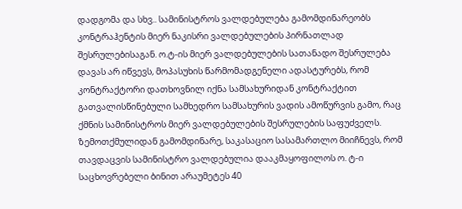დადგომა და სხვ.. სამინისტროს ვალდებულება გამომდინარეობს კონტრაჰენტის მიერ ნაკისრი ვალდებულების პირნათლად შესრულებისაგან. ო.ტ-ის მიერ ვალდებულების სათანადო შესრულება დავას არ იწვევს, მოპასუხის წარმომადგენელი ადასტურებს, რომ კონტრაქტორი დათხოვნილ იქნა სამსახურიდან კონტრაქტით გათვალისწინებული სამხედრო სამსახურის ვადის ამოწურვის გამო, რაც ქმნის სამინისტროს მიერ ვალდებულების შესრულების საფუძველს.
ზემოთქმულიდან გამომდინარე, საკასაციო სასამართლო მიიჩნევს, რომ თავდაცვის სამინისტრო ვალდებულია დააკმაყოფილოს ო. ტ-ი საცხოვრებელი ბინით არაუმეტეს 40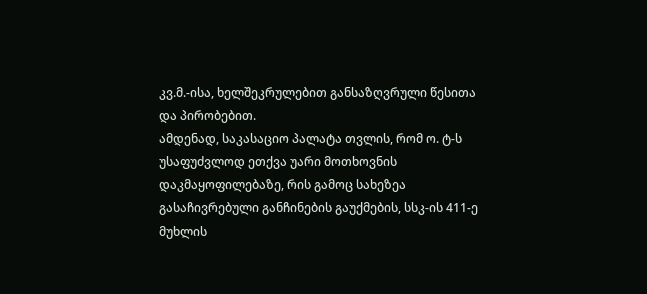კვ.მ.-ისა, ხელშეკრულებით განსაზღვრული წესითა და პირობებით.
ამდენად, საკასაციო პალატა თვლის, რომ ო. ტ-ს უსაფუძვლოდ ეთქვა უარი მოთხოვნის დაკმაყოფილებაზე, რის გამოც სახეზეა გასაჩივრებული განჩინების გაუქმების, სსკ-ის 411-ე მუხლის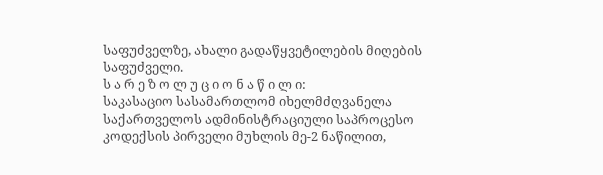საფუძველზე, ახალი გადაწყვეტილების მიღების საფუძველი.
ს ა რ ე ზ ო ლ უ ც ი ო ნ ა წ ი ლ ი:
საკასაციო სასამართლომ იხელმძღვანელა საქართველოს ადმინისტრაციული საპროცესო კოდექსის პირველი მუხლის მე-2 ნაწილით,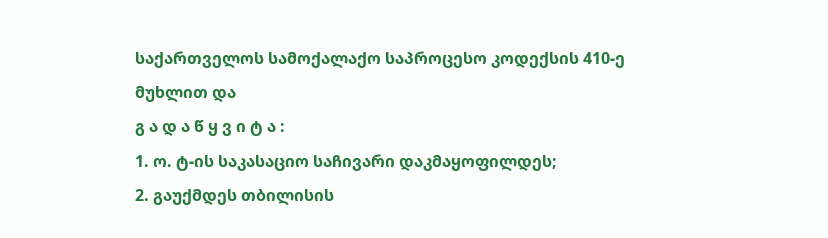საქართველოს სამოქალაქო საპროცესო კოდექსის 410-ე მუხლით და
გ ა დ ა წ ყ ვ ი ტ ა :
1. ო. ტ-ის საკასაციო საჩივარი დაკმაყოფილდეს;
2. გაუქმდეს თბილისის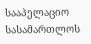სააპელაციო სასამართლოს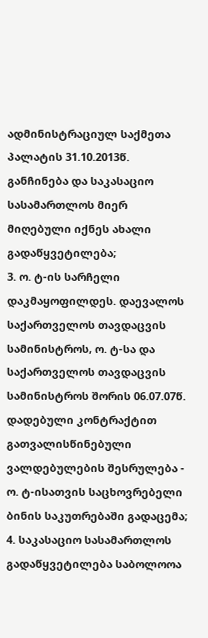ადმინისტრაციულ საქმეთა პალატის 31.10.2013წ. განჩინება და საკასაციო სასამართლოს მიერ მიღებული იქნეს ახალი გადაწყვეტილება;
3. ო. ტ-ის სარჩელი დაკმაყოფილდეს. დაევალოს საქართველოს თავდაცვის სამინისტროს, ო. ტ-სა და საქართველოს თავდაცვის სამინისტროს შორის 06.07.07წ. დადებული კონტრაქტით გათვალისწინებული ვალდებულების შესრულება - ო. ტ-ისათვის საცხოვრებელი ბინის საკუთრებაში გადაცემა;
4. საკასაციო სასამართლოს გადაწყვეტილება საბოლოოა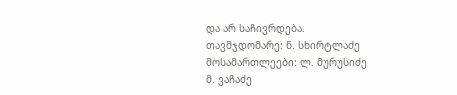და არ საჩივრდება.
თავმჯდომარე: ნ. სხირტლაძე
მოსამართლეები: ლ. მურუსიძე
მ. ვაჩაძე